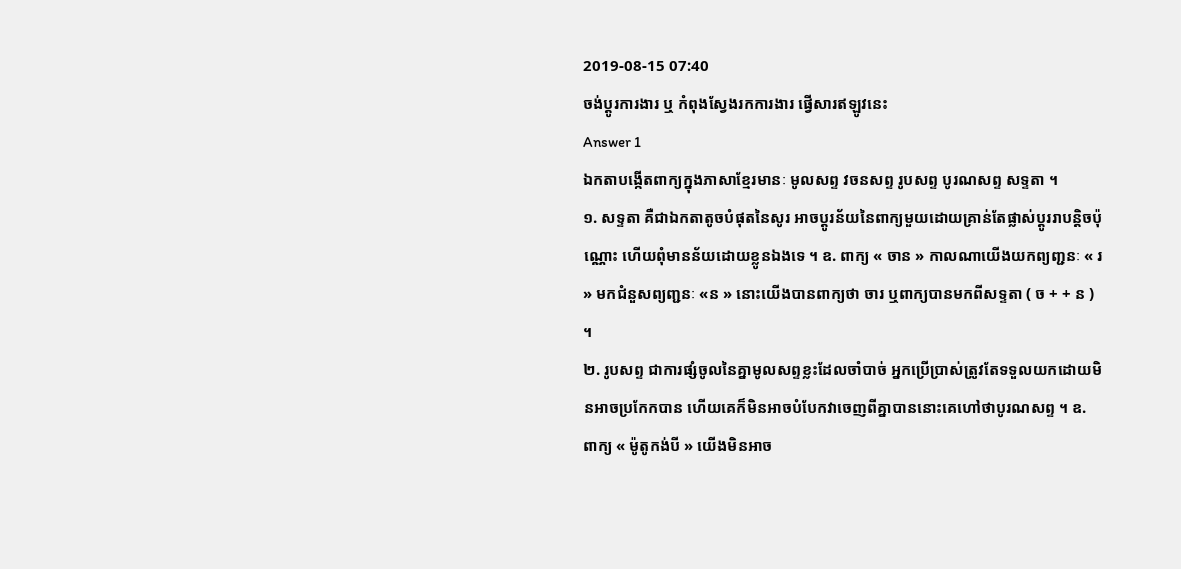2019-08-15 07:40
ចង់ប្តូរការងារ ឬ កំពុងស្វែងរកការងារ ផ្វើសារឥឡូវនេះ
Answer 1
ឯកតាបង្កើតពាក្យក្នុងភាសាខ្មែរមានៈ មូលសព្ទ វចនសព្ទ រូបសព្ទ បូរណសព្ទ សទ្ទតា ។
១. សទ្ទតា គឺជាឯកតាតូចបំផុតនៃសូរ អាចប្តូរន័យនៃពាក្យមួយដោយគ្រាន់តែផ្លាស់ប្តូររាបន្តិចប៉ុណ្ណោះ ហើយពុំមានន័យដោយខ្លូនឯងទេ ។ ឧ. ពាក្យ « ចាន » កាលណាយើងយកព្យញ្ជនៈ « រ » មកជំនួសព្យញ្ជនៈ «ន » នោះយើងបានពាក្យថា ចារ ឬពាក្យបានមកពីសទ្ទតា ( ច + + ន ) ។
២. រូបសព្ទ ជាការផ្សំចូលនៃគ្នាមូលសព្ទខ្លះដែលចាំបាច់ អ្នកប្រើប្រាស់ត្រូវតែទទួលយកដោយមិនអាចប្រកែកបាន ហើយគេក៏មិនអាចបំបែកវាចេញពីគ្នាបាននោះគេហៅថាបូរណសព្ទ ។ ឧ. ពាក្យ « ម៉ូតូកង់បី » យើងមិនអាច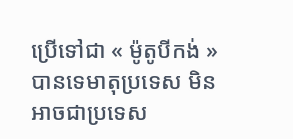ប្រើទៅជា « ម៉ូតូបីកង់ » បានទេមាតុប្រទេស មិនអាចជាប្រទេស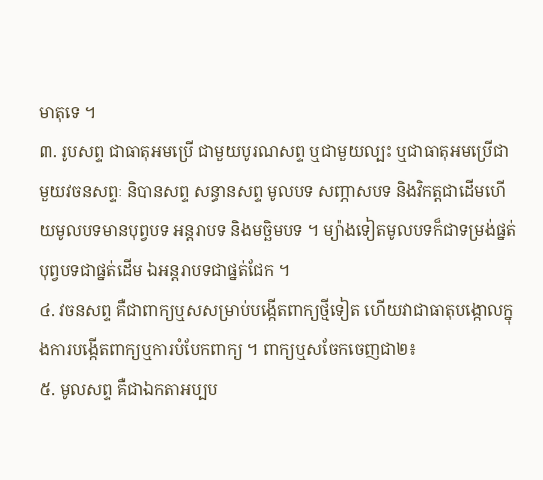មាតុទេ ។
៣. រូបសព្ទ ជាធាតុអមប្រើ ជាមួយបូរណសព្ទ ឬជាមួយល្បះ ឬជាធាតុអមប្រើជាមួយវចនសព្ទៈ និបានសព្ទ សន្ធានសព្ទ មូលបទ សញ្ភាសបទ និងវិកត្តជាដើមហើយមូលបទមានបុព្វបទ អន្តរាបទ និងមច្ឆិមបទ ។ ម្យ៉ាងទៀតមូលបទក៏ជាទម្រង់ផ្នត់ បុព្វបទជាផ្នត់ដើម ឯអន្តរាបទជាផ្នត់ជែក ។
៤. វចនសព្ទ គឺជាពាក្យឬសសម្រាប់បង្កើតពាក្យថ្មីទៀត ហើយវាជាធាតុបង្កោលក្នុងការបង្កើតពាក្យឬការបំបែកពាក្យ ។ ពាក្យឬសចែកចេញជា២៖
៥. មូលសព្ទ គឺជាឯកតាអប្បប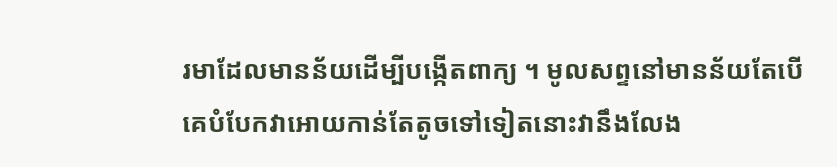រមាដែលមានន័យដើម្បីបង្កើតពាក្យ ។ មូលសព្ទនៅមានន័យតែបើគេបំបែកវាអោយកាន់តែតូចទៅទៀតនោះវានឹងលែង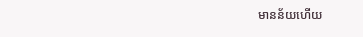មានន័យហើយ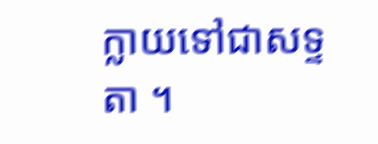ក្លាយទៅជាសទ្ទតា ។